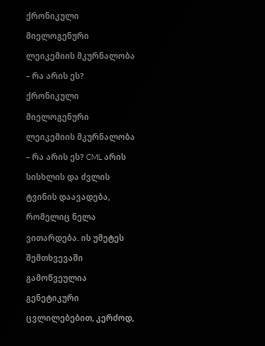ქრონიკული მიელოგენური ლეიკემიის მკურნალობა – რა არის ეს?
ქრონიკული მიელოგენური ლეიკემიის მკურნალობა – რა არის ეს? CML არის სისხლის და ძვლის ტვინის დაავადება, რომელიც ნელა ვითარდება. ის უმეტეს შემთხვევაში გამოწვეულია გენეტიკური ცვლილებებით, კერძოდ,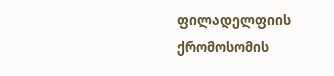ფილადელფიის ქრომოსომის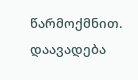წარმოქმნით.
დაავადება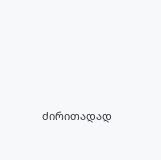ძირითადად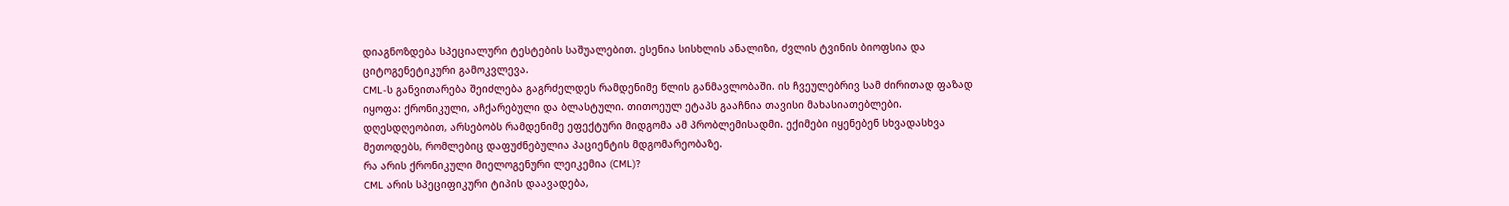დიაგნოზდება სპეციალური ტესტების საშუალებით. ესენია სისხლის ანალიზი, ძვლის ტვინის ბიოფსია და ციტოგენეტიკური გამოკვლევა.
CML-ს განვითარება შეიძლება გაგრძელდეს რამდენიმე წლის განმავლობაში. ის ჩვეულებრივ სამ ძირითად ფაზად იყოფა: ქრონიკული, აჩქარებული და ბლასტული. თითოეულ ეტაპს გააჩნია თავისი მახასიათებლები.
დღესდღეობით, არსებობს რამდენიმე ეფექტური მიდგომა ამ პრობლემისადმი. ექიმები იყენებენ სხვადასხვა მეთოდებს, რომლებიც დაფუძნებულია პაციენტის მდგომარეობაზე.
რა არის ქრონიკული მიელოგენური ლეიკემია (CML)?
CML არის სპეციფიკური ტიპის დაავადება,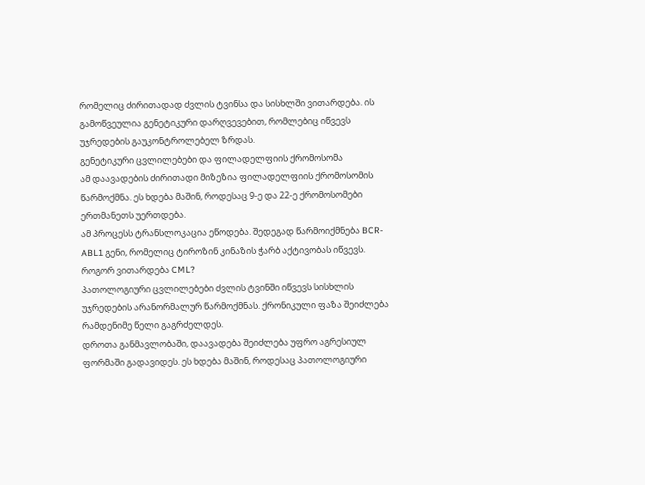რომელიც ძირითადად ძვლის ტვინსა და სისხლში ვითარდება. ის გამოწვეულია გენეტიკური დარღვევებით, რომლებიც იწვევს უჯრედების გაუკონტროლებელ ზრდას.
გენეტიკური ცვლილებები და ფილადელფიის ქრომოსომა
ამ დაავადების ძირითადი მიზეზია ფილადელფიის ქრომოსომის წარმოქმნა. ეს ხდება მაშინ, როდესაც 9-ე და 22-ე ქრომოსომები ერთმანეთს უერთდება.
ამ პროცესს ტრანსლოკაცია ეწოდება. შედეგად წარმოიქმნება BCR-ABL1 გენი, რომელიც ტიროზინ კინაზის ჭარბ აქტივობას იწვევს.
როგორ ვითარდება CML?
პათოლოგიური ცვლილებები ძვლის ტვინში იწვევს სისხლის უჯრედების არანორმალურ წარმოქმნას. ქრონიკული ფაზა შეიძლება რამდენიმე წელი გაგრძელდეს.
დროთა განმავლობაში, დაავადება შეიძლება უფრო აგრესიულ ფორმაში გადავიდეს. ეს ხდება მაშინ, როდესაც პათოლოგიური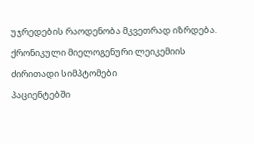უჯრედების რაოდენობა მკვეთრად იზრდება.
ქრონიკული მიელოგენური ლეიკემიის ძირითადი სიმპტომები
პაციენტებში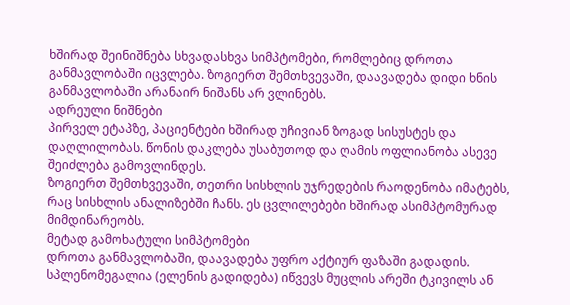ხშირად შეინიშნება სხვადასხვა სიმპტომები, რომლებიც დროთა განმავლობაში იცვლება. ზოგიერთ შემთხვევაში, დაავადება დიდი ხნის განმავლობაში არანაირ ნიშანს არ ვლინებს.
ადრეული ნიშნები
პირველ ეტაპზე, პაციენტები ხშირად უჩივიან ზოგად სისუსტეს და დაღლილობას. წონის დაკლება უსაბუთოდ და ღამის ოფლიანობა ასევე შეიძლება გამოვლინდეს.
ზოგიერთ შემთხვევაში, თეთრი სისხლის უჯრედების რაოდენობა იმატებს, რაც სისხლის ანალიზებში ჩანს. ეს ცვლილებები ხშირად ასიმპტომურად მიმდინარეობს.
მეტად გამოხატული სიმპტომები
დროთა განმავლობაში, დაავადება უფრო აქტიურ ფაზაში გადადის. სპლენომეგალია (ელენის გადიდება) იწვევს მუცლის არეში ტკივილს ან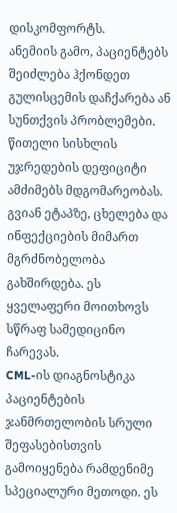დისკომფორტს.
ანემიის გამო, პაციენტებს შეიძლება ჰქონდეთ გულისცემის დაჩქარება ან სუნთქვის პრობლემები. წითელი სისხლის უჯრედების დეფიციტი ამძიმებს მდგომარეობას.
გვიან ეტაპზე, ცხელება და ინფექციების მიმართ მგრძნობელობა გახშირდება. ეს ყველაფერი მოითხოვს სწრაფ სამედიცინო ჩარევას.
CML-ის დიაგნოსტიკა
პაციენტების ჯანმრთელობის სრული შეფასებისთვის გამოიყენება რამდენიმე სპეციალური მეთოდი. ეს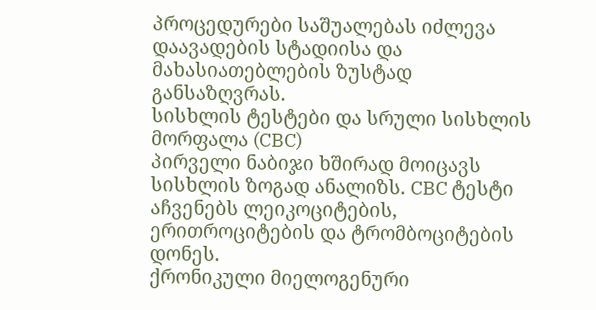პროცედურები საშუალებას იძლევა დაავადების სტადიისა და მახასიათებლების ზუსტად განსაზღვრას.
სისხლის ტესტები და სრული სისხლის მორფალა (CBC)
პირველი ნაბიჯი ხშირად მოიცავს სისხლის ზოგად ანალიზს. CBC ტესტი აჩვენებს ლეიკოციტების, ერითროციტების და ტრომბოციტების დონეს.
ქრონიკული მიელოგენური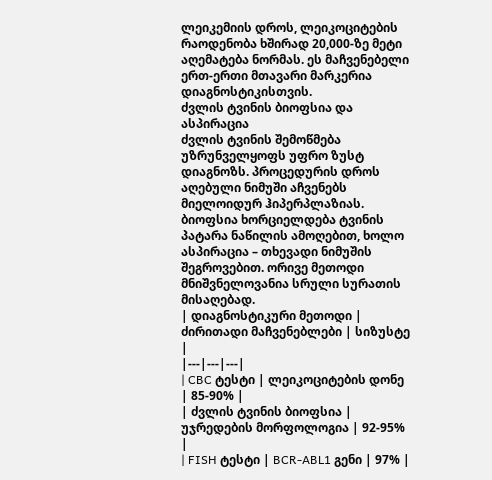ლეიკემიის დროს, ლეიკოციტების რაოდენობა ხშირად 20,000-ზე მეტი აღემატება ნორმას. ეს მაჩვენებელი ერთ-ერთი მთავარი მარკერია დიაგნოსტიკისთვის.
ძვლის ტვინის ბიოფსია და ასპირაცია
ძვლის ტვინის შემოწმება უზრუნველყოფს უფრო ზუსტ დიაგნოზს. პროცედურის დროს აღებული ნიმუში აჩვენებს მიელოიდურ ჰიპერპლაზიას.
ბიოფსია ხორციელდება ტვინის პატარა ნაწილის ამოღებით, ხოლო ასპირაცია – თხევადი ნიმუშის შეგროვებით. ორივე მეთოდი მნიშვნელოვანია სრული სურათის მისაღებად.
| დიაგნოსტიკური მეთოდი | ძირითადი მაჩვენებლები | სიზუსტე |
|---|---|---|
| CBC ტესტი | ლეიკოციტების დონე | 85-90% |
| ძვლის ტვინის ბიოფსია | უჯრედების მორფოლოგია | 92-95% |
| FISH ტესტი | BCR-ABL1 გენი | 97% |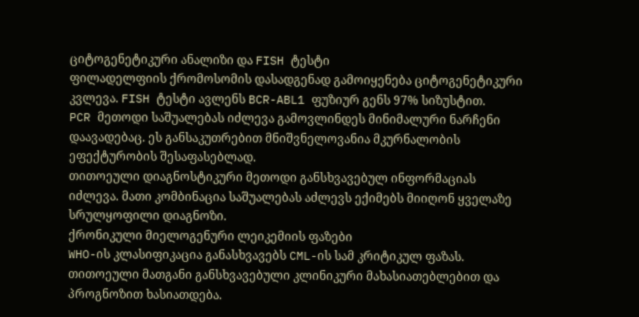ციტოგენეტიკური ანალიზი და FISH ტესტი
ფილადელფიის ქრომოსომის დასადგენად გამოიყენება ციტოგენეტიკური კვლევა. FISH ტესტი ავლენს BCR-ABL1 ფუზიურ გენს 97% სიზუსტით.
PCR მეთოდი საშუალებას იძლევა გამოვლინდეს მინიმალური ნარჩენი დაავადებაც. ეს განსაკუთრებით მნიშვნელოვანია მკურნალობის ეფექტურობის შესაფასებლად.
თითოეული დიაგნოსტიკური მეთოდი განსხვავებულ ინფორმაციას იძლევა. მათი კომბინაცია საშუალებას აძლევს ექიმებს მიიღონ ყველაზე სრულყოფილი დიაგნოზი.
ქრონიკული მიელოგენური ლეიკემიის ფაზები
WHO-ის კლასიფიკაცია განასხვავებს CML-ის სამ კრიტიკულ ფაზას. თითოეული მათგანი განსხვავებული კლინიკური მახასიათებლებით და პროგნოზით ხასიათდება.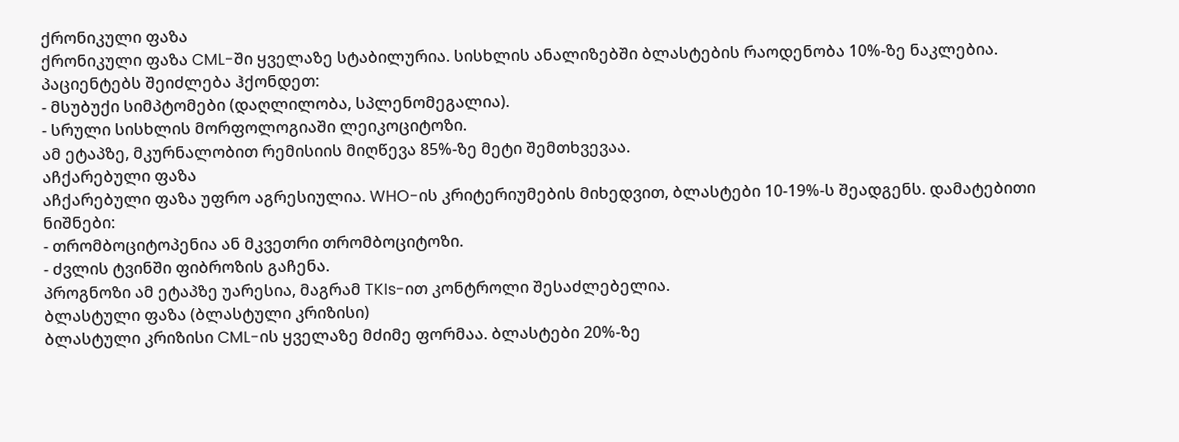ქრონიკული ფაზა
ქრონიკული ფაზა CML-ში ყველაზე სტაბილურია. სისხლის ანალიზებში ბლასტების რაოდენობა 10%-ზე ნაკლებია. პაციენტებს შეიძლება ჰქონდეთ:
- მსუბუქი სიმპტომები (დაღლილობა, სპლენომეგალია).
- სრული სისხლის მორფოლოგიაში ლეიკოციტოზი.
ამ ეტაპზე, მკურნალობით რემისიის მიღწევა 85%-ზე მეტი შემთხვევაა.
აჩქარებული ფაზა
აჩქარებული ფაზა უფრო აგრესიულია. WHO-ის კრიტერიუმების მიხედვით, ბლასტები 10-19%-ს შეადგენს. დამატებითი ნიშნები:
- თრომბოციტოპენია ან მკვეთრი თრომბოციტოზი.
- ძვლის ტვინში ფიბროზის გაჩენა.
პროგნოზი ამ ეტაპზე უარესია, მაგრამ TKIs-ით კონტროლი შესაძლებელია.
ბლასტული ფაზა (ბლასტული კრიზისი)
ბლასტული კრიზისი CML-ის ყველაზე მძიმე ფორმაა. ბლასტები 20%-ზე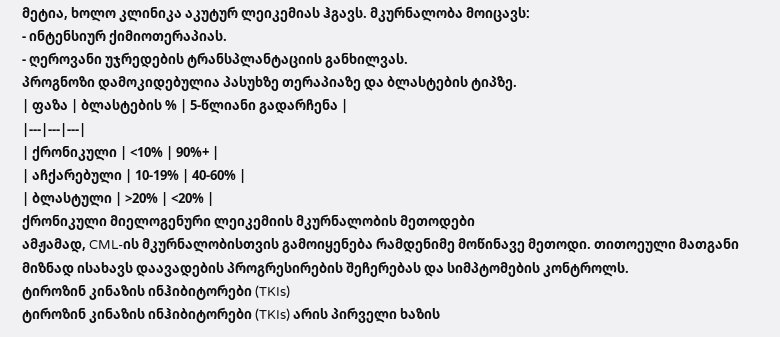მეტია, ხოლო კლინიკა აკუტურ ლეიკემიას ჰგავს. მკურნალობა მოიცავს:
- ინტენსიურ ქიმიოთერაპიას.
- ღეროვანი უჯრედების ტრანსპლანტაციის განხილვას.
პროგნოზი დამოკიდებულია პასუხზე თერაპიაზე და ბლასტების ტიპზე.
| ფაზა | ბლასტების % | 5-წლიანი გადარჩენა |
|---|---|---|
| ქრონიკული | <10% | 90%+ |
| აჩქარებული | 10-19% | 40-60% |
| ბლასტული | >20% | <20% |
ქრონიკული მიელოგენური ლეიკემიის მკურნალობის მეთოდები
ამჟამად, CML-ის მკურნალობისთვის გამოიყენება რამდენიმე მოწინავე მეთოდი. თითოეული მათგანი მიზნად ისახავს დაავადების პროგრესირების შეჩერებას და სიმპტომების კონტროლს.
ტიროზინ კინაზის ინჰიბიტორები (TKIs)
ტიროზინ კინაზის ინჰიბიტორები (TKIs) არის პირველი ხაზის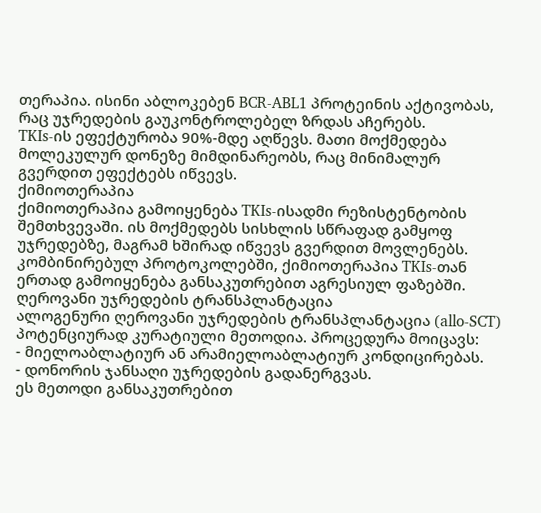თერაპია. ისინი აბლოკებენ BCR-ABL1 პროტეინის აქტივობას, რაც უჯრედების გაუკონტროლებელ ზრდას აჩერებს.
TKIs-ის ეფექტურობა 90%-მდე აღწევს. მათი მოქმედება მოლეკულურ დონეზე მიმდინარეობს, რაც მინიმალურ გვერდით ეფექტებს იწვევს.
ქიმიოთერაპია
ქიმიოთერაპია გამოიყენება TKIs-ისადმი რეზისტენტობის შემთხვევაში. ის მოქმედებს სისხლის სწრაფად გამყოფ უჯრედებზე, მაგრამ ხშირად იწვევს გვერდით მოვლენებს.
კომბინირებულ პროტოკოლებში, ქიმიოთერაპია TKIs-თან ერთად გამოიყენება განსაკუთრებით აგრესიულ ფაზებში.
ღეროვანი უჯრედების ტრანსპლანტაცია
ალოგენური ღეროვანი უჯრედების ტრანსპლანტაცია (allo-SCT) პოტენციურად კურატიული მეთოდია. პროცედურა მოიცავს:
- მიელოაბლატიურ ან არამიელოაბლატიურ კონდიცირებას.
- დონორის ჯანსაღი უჯრედების გადანერგვას.
ეს მეთოდი განსაკუთრებით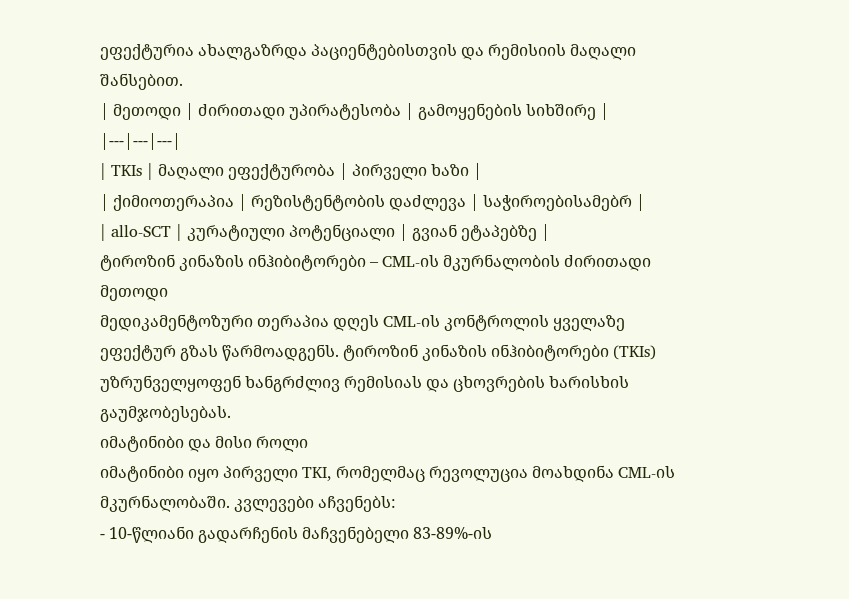ეფექტურია ახალგაზრდა პაციენტებისთვის და რემისიის მაღალი შანსებით.
| მეთოდი | ძირითადი უპირატესობა | გამოყენების სიხშირე |
|---|---|---|
| TKIs | მაღალი ეფექტურობა | პირველი ხაზი |
| ქიმიოთერაპია | რეზისტენტობის დაძლევა | საჭიროებისამებრ |
| allo-SCT | კურატიული პოტენციალი | გვიან ეტაპებზე |
ტიროზინ კინაზის ინჰიბიტორები – CML-ის მკურნალობის ძირითადი მეთოდი
მედიკამენტოზური თერაპია დღეს CML-ის კონტროლის ყველაზე ეფექტურ გზას წარმოადგენს. ტიროზინ კინაზის ინჰიბიტორები (TKIs) უზრუნველყოფენ ხანგრძლივ რემისიას და ცხოვრების ხარისხის გაუმჯობესებას.
იმატინიბი და მისი როლი
იმატინიბი იყო პირველი TKI, რომელმაც რევოლუცია მოახდინა CML-ის მკურნალობაში. კვლევები აჩვენებს:
- 10-წლიანი გადარჩენის მაჩვენებელი 83-89%-ის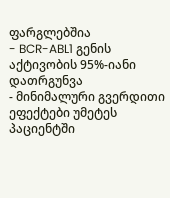ფარგლებშია
- BCR-ABL1 გენის აქტივობის 95%-იანი დათრგუნვა
- მინიმალური გვერდითი ეფექტები უმეტეს პაციენტში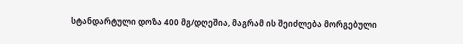სტანდარტული დოზა 400 მგ/დღეშია, მაგრამ ის შეიძლება მორგებული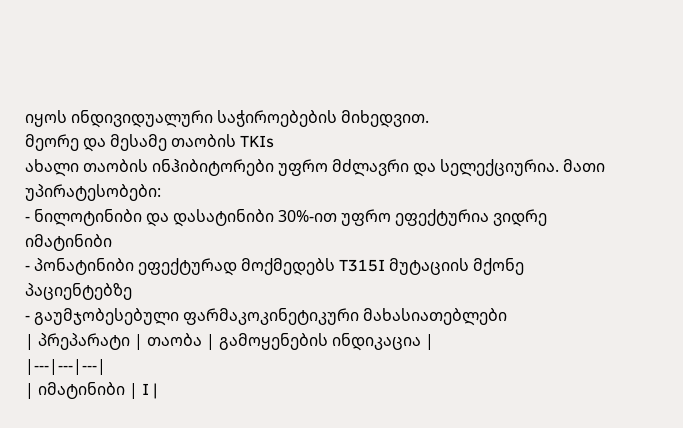იყოს ინდივიდუალური საჭიროებების მიხედვით.
მეორე და მესამე თაობის TKIs
ახალი თაობის ინჰიბიტორები უფრო მძლავრი და სელექციურია. მათი უპირატესობები:
- ნილოტინიბი და დასატინიბი 30%-ით უფრო ეფექტურია ვიდრე იმატინიბი
- პონატინიბი ეფექტურად მოქმედებს T315I მუტაციის მქონე პაციენტებზე
- გაუმჯობესებული ფარმაკოკინეტიკური მახასიათებლები
| პრეპარატი | თაობა | გამოყენების ინდიკაცია |
|---|---|---|
| იმატინიბი | I |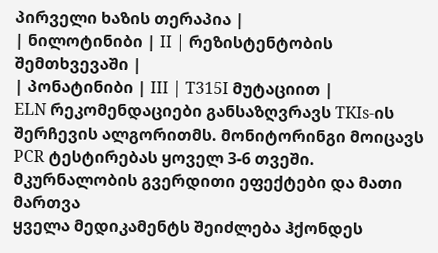პირველი ხაზის თერაპია |
| ნილოტინიბი | II | რეზისტენტობის შემთხვევაში |
| პონატინიბი | III | T315I მუტაციით |
ELN რეკომენდაციები განსაზღვრავს TKIs-ის შერჩევის ალგორითმს. მონიტორინგი მოიცავს PCR ტესტირებას ყოველ 3-6 თვეში.
მკურნალობის გვერდითი ეფექტები და მათი მართვა
ყველა მედიკამენტს შეიძლება ჰქონდეს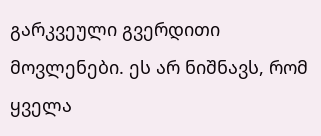გარკვეული გვერდითი მოვლენები. ეს არ ნიშნავს, რომ ყველა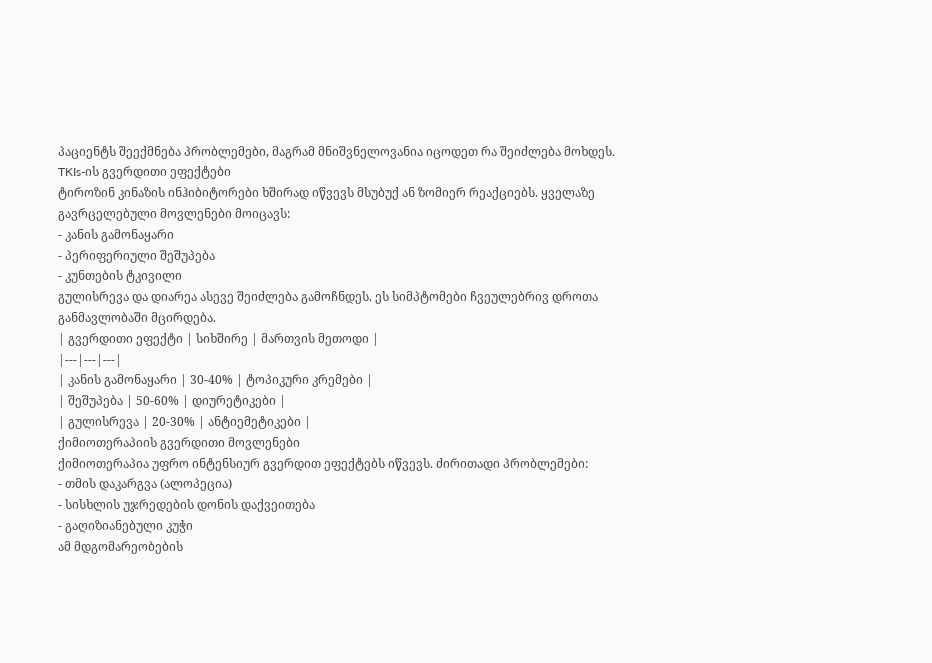პაციენტს შეექმნება პრობლემები, მაგრამ მნიშვნელოვანია იცოდეთ რა შეიძლება მოხდეს.
TKIs-ის გვერდითი ეფექტები
ტიროზინ კინაზის ინჰიბიტორები ხშირად იწვევს მსუბუქ ან ზომიერ რეაქციებს. ყველაზე გავრცელებული მოვლენები მოიცავს:
- კანის გამონაყარი
- პერიფერიული შეშუპება
- კუნთების ტკივილი
გულისრევა და დიარეა ასევე შეიძლება გამოჩნდეს. ეს სიმპტომები ჩვეულებრივ დროთა განმავლობაში მცირდება.
| გვერდითი ეფექტი | სიხშირე | მართვის მეთოდი |
|---|---|---|
| კანის გამონაყარი | 30-40% | ტოპიკური კრემები |
| შეშუპება | 50-60% | დიურეტიკები |
| გულისრევა | 20-30% | ანტიემეტიკები |
ქიმიოთერაპიის გვერდითი მოვლენები
ქიმიოთერაპია უფრო ინტენსიურ გვერდით ეფექტებს იწვევს. ძირითადი პრობლემები:
- თმის დაკარგვა (ალოპეცია)
- სისხლის უჯრედების დონის დაქვეითება
- გაღიზიანებული კუჭი
ამ მდგომარეობების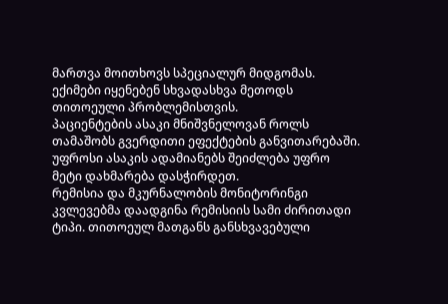მართვა მოითხოვს სპეციალურ მიდგომას. ექიმები იყენებენ სხვადასხვა მეთოდს თითოეული პრობლემისთვის.
პაციენტების ასაკი მნიშვნელოვან როლს თამაშობს გვერდითი ეფექტების განვითარებაში. უფროსი ასაკის ადამიანებს შეიძლება უფრო მეტი დახმარება დასჭირდეთ.
რემისია და მკურნალობის მონიტორინგი
კვლევებმა დაადგინა რემისიის სამი ძირითადი ტიპი. თითოეულ მათგანს განსხვავებული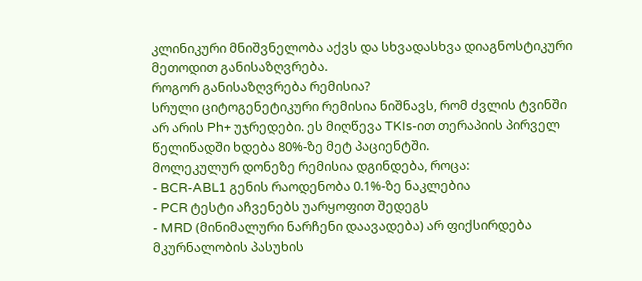კლინიკური მნიშვნელობა აქვს და სხვადასხვა დიაგნოსტიკური მეთოდით განისაზღვრება.
როგორ განისაზღვრება რემისია?
სრული ციტოგენეტიკური რემისია ნიშნავს, რომ ძვლის ტვინში არ არის Ph+ უჯრედები. ეს მიღწევა TKIs-ით თერაპიის პირველ წელიწადში ხდება 80%-ზე მეტ პაციენტში.
მოლეკულურ დონეზე რემისია დგინდება, როცა:
- BCR-ABL1 გენის რაოდენობა 0.1%-ზე ნაკლებია
- PCR ტესტი აჩვენებს უარყოფით შედეგს
- MRD (მინიმალური ნარჩენი დაავადება) არ ფიქსირდება
მკურნალობის პასუხის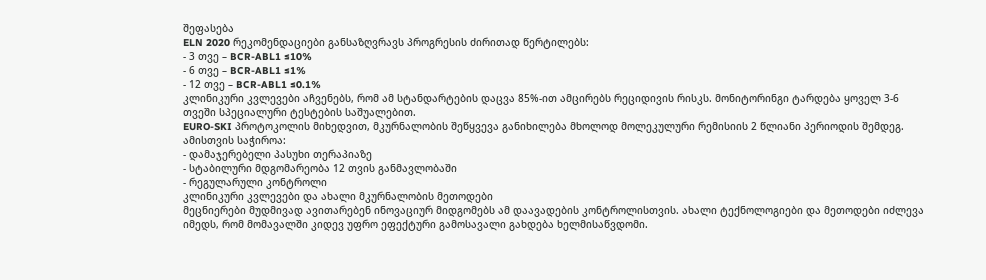შეფასება
ELN 2020 რეკომენდაციები განსაზღვრავს პროგრესის ძირითად წერტილებს:
- 3 თვე – BCR-ABL1 ≤10%
- 6 თვე – BCR-ABL1 ≤1%
- 12 თვე – BCR-ABL1 ≤0.1%
კლინიკური კვლევები აჩვენებს, რომ ამ სტანდარტების დაცვა 85%-ით ამცირებს რეციდივის რისკს. მონიტორინგი ტარდება ყოველ 3-6 თვეში სპეციალური ტესტების საშუალებით.
EURO-SKI პროტოკოლის მიხედვით, მკურნალობის შეწყვევა განიხილება მხოლოდ მოლეკულური რემისიის 2 წლიანი პერიოდის შემდეგ. ამისთვის საჭიროა:
- დამაჯერებელი პასუხი თერაპიაზე
- სტაბილური მდგომარეობა 12 თვის განმავლობაში
- რეგულარული კონტროლი
კლინიკური კვლევები და ახალი მკურნალობის მეთოდები
მეცნიერები მუდმივად ავითარებენ ინოვაციურ მიდგომებს ამ დაავადების კონტროლისთვის. ახალი ტექნოლოგიები და მეთოდები იძლევა იმედს, რომ მომავალში კიდევ უფრო ეფექტური გამოსავალი გახდება ხელმისაწვდომი.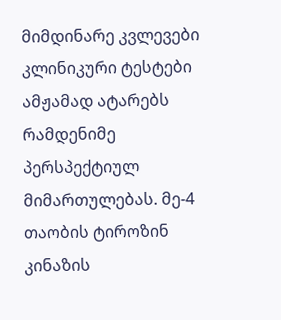მიმდინარე კვლევები
კლინიკური ტესტები ამჟამად ატარებს რამდენიმე პერსპექტიულ მიმართულებას. მე-4 თაობის ტიროზინ კინაზის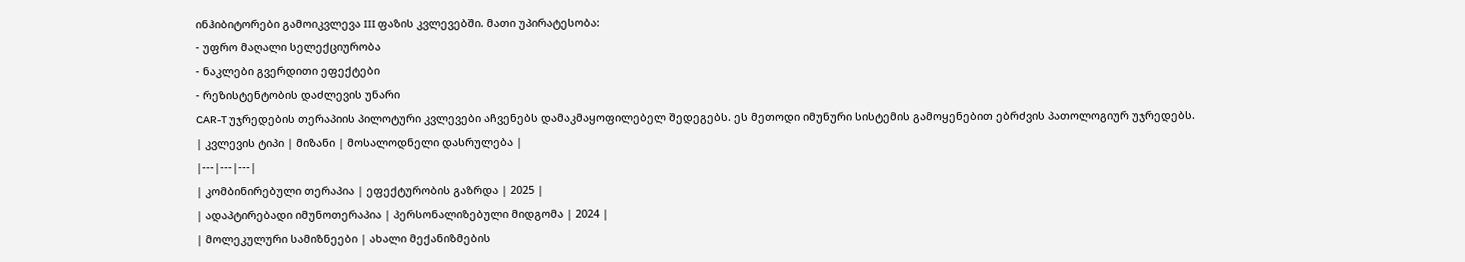ინჰიბიტორები გამოიკვლევა III ფაზის კვლევებში. მათი უპირატესობა:
- უფრო მაღალი სელექციურობა
- ნაკლები გვერდითი ეფექტები
- რეზისტენტობის დაძლევის უნარი
CAR-T უჯრედების თერაპიის პილოტური კვლევები აჩვენებს დამაკმაყოფილებელ შედეგებს. ეს მეთოდი იმუნური სისტემის გამოყენებით ებრძვის პათოლოგიურ უჯრედებს.
| კვლევის ტიპი | მიზანი | მოსალოდნელი დასრულება |
|---|---|---|
| კომბინირებული თერაპია | ეფექტურობის გაზრდა | 2025 |
| ადაპტირებადი იმუნოთერაპია | პერსონალიზებული მიდგომა | 2024 |
| მოლეკულური სამიზნეები | ახალი მექანიზმების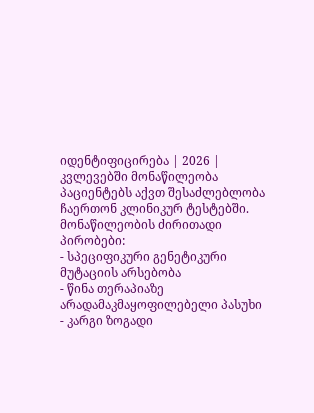იდენტიფიცირება | 2026 |
კვლევებში მონაწილეობა
პაციენტებს აქვთ შესაძლებლობა ჩაერთონ კლინიკურ ტესტებში. მონაწილეობის ძირითადი პირობები:
- სპეციფიკური გენეტიკური მუტაციის არსებობა
- წინა თერაპიაზე არადამაკმაყოფილებელი პასუხი
- კარგი ზოგადი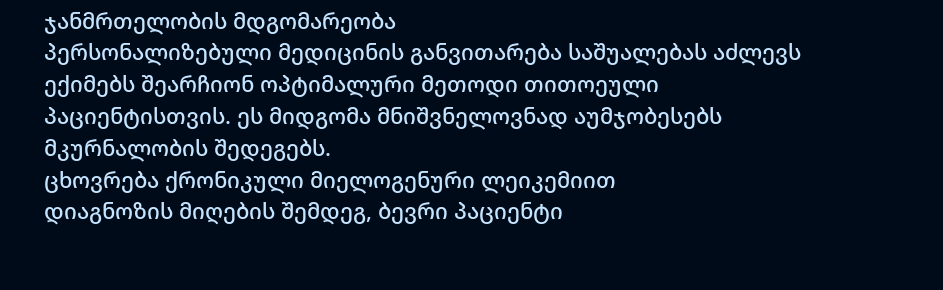ჯანმრთელობის მდგომარეობა
პერსონალიზებული მედიცინის განვითარება საშუალებას აძლევს ექიმებს შეარჩიონ ოპტიმალური მეთოდი თითოეული პაციენტისთვის. ეს მიდგომა მნიშვნელოვნად აუმჯობესებს მკურნალობის შედეგებს.
ცხოვრება ქრონიკული მიელოგენური ლეიკემიით
დიაგნოზის მიღების შემდეგ, ბევრი პაციენტი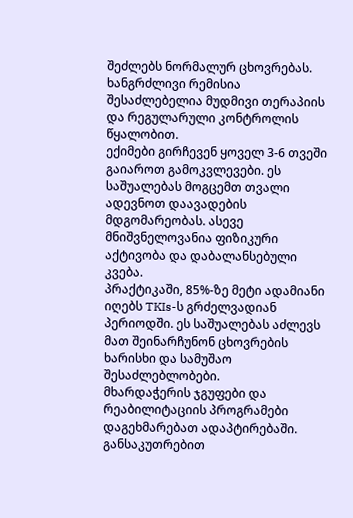შეძლებს ნორმალურ ცხოვრებას. ხანგრძლივი რემისია შესაძლებელია მუდმივი თერაპიის და რეგულარული კონტროლის წყალობით.
ექიმები გირჩევენ ყოველ 3-6 თვეში გაიაროთ გამოკვლევები. ეს საშუალებას მოგცემთ თვალი ადევნოთ დაავადების მდგომარეობას. ასევე მნიშვნელოვანია ფიზიკური აქტივობა და დაბალანსებული კვება.
პრაქტიკაში, 85%-ზე მეტი ადამიანი იღებს TKIs-ს გრძელვადიან პერიოდში. ეს საშუალებას აძლევს მათ შეინარჩუნონ ცხოვრების ხარისხი და სამუშაო შესაძლებლობები.
მხარდაჭერის ჯგუფები და რეაბილიტაციის პროგრამები დაგეხმარებათ ადაპტირებაში. განსაკუთრებით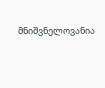მნიშვნელოვანია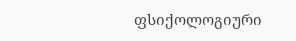ფსიქოლოგიური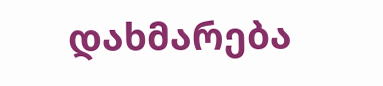დახმარება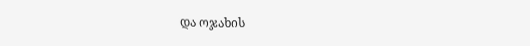და ოჯახის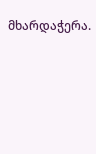მხარდაჭერა.